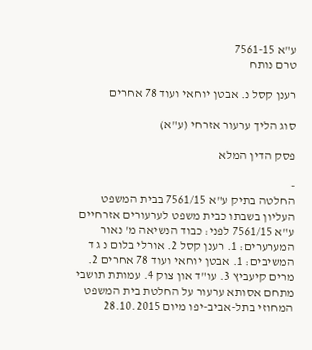ע"א 7561-15
טרם נותח

רענן קסל נ. אבטן יוחאי ועוד 78 אחרים

סוג הליך ערעור אזרחי (ע"א)

פסק הדין המלא

-
החלטה בתיק ע"א 7561/15 בבית המשפט העליון בשבתו כבית משפט לערעורים אזרחיים ע"א 7561/15 לפני: כבוד הנשיאה מ' נאור המערערים: 1. רענן קסל 2. אורלי בלום נ ג ד המשיבים: 1. אבטן יוחאי ועוד 78 אחרים 2. מרים קיעביץ 3. עו"ד און צוק 4. עמותת תושבי מתחם אסותא ערעור על החלטת בית המשפט המחוזי בתל-אביב-יפו מיום 28.10.2015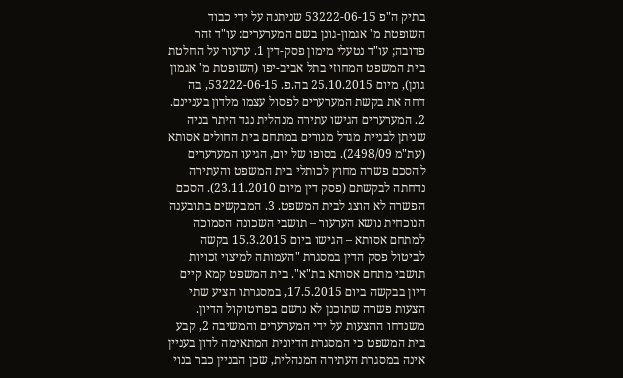בתיק ה"פ 53222-06-15 שניתנה על ידי כבוד השופטת מ' אגמון-גונן בשם המערערים: עו"ד זהר פדובה; עו"ד נטעלי מימון פסק-דין 1. ערעור על החלטת בית המשפט המחוזי בתל אביב-יפו (השופטת מ' אגמון גונן), מיום 25.10.2015 בה.פ. 53222-06-15, בה דחה את בקשת המערערים לפסול עצמו מלדון בעניינם. 2. המערערים הגישו עתירה מנהלית נגד היתר בניה שניתן לבניית מגדל מגורים במתחם בית החולים אסותא (עת"מ 2498/09). בסופו של יום, הגיעו המערערים להסכם פשרה מחוץ לכותלי בית המשפט והעתירה נדחתה לבקשתם (פסק דין מיום 23.11.2010). הסכם הפשרה לא הוצג לבית המשפט. 3. המבקשים בתובענה הנוכחית נושא הערעור – תושבי השכונה הסמוכה למתחם אסותא – הגישו ביום 15.3.2015 בקשה לביטול פסק הדין במסגרת "העמותה למיצוי זכויות תושבי מתחם אסותא בת"א". בית המשפט קמא קיים דיון בבקשה ביום 17.5.2015, במסגרתו הציע שתי הצעות פשרה שתוכנן לא נרשם בפרוטוקול הדיון. משנדחו ההצעות על ידי המערערים והמשיבה 2, קבע בית המשפט כי המסגרת הדיונית המתאימה לדון בעניין אינה במסגרת העתירה המנהלית, שכן הבניין כבר בנוי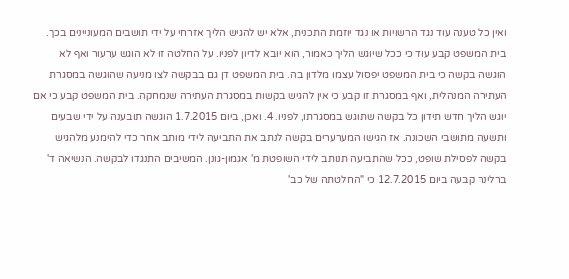ואין כל טענה עוד נגד הרשויות או נגד יוזמת התכנית, אלא יש להגיש הליך אזרחי על ידי תושבים המעוניינים בכך. בית המשפט קבע עוד כי ככל שיוגש הליך כאמור, הוא יובא לדיון לפניו. על החלטה זו לא הוגש ערעור ואף לא הוגשה בקשה כי בית המשפט יפסול עצמו מלדון בה. בית המשפט דן גם בבקשה לצו מניעה שהוגשה במסגרת העתירה המנהלית, ואף במסגרת זו קבע כי אין להגיש בקשות במסגרת העתירה שנמחקה. בית המשפט קבע כי אם יוגש הליך חדש תידון כל בקשה שתוגש במסגרתו, לפניו. 4. ואכן, ביום 1.7.2015 הוגשה תובענה על ידי שבעים ותשעה מתושבי השכונה. אז הגישו המערערים בקשה לנתב את התביעה לידי מותב אחר כדי להימנע מלהגיש בקשה לפסילת שופט, ככל שהתביעה תנותב לידי השופטת מ' אגמון-גונן. המשיבים התנגדו לבקשה. הנשיאה ד' ברלינר קבעה ביום 12.7.2015 כי "החלטתה של כב'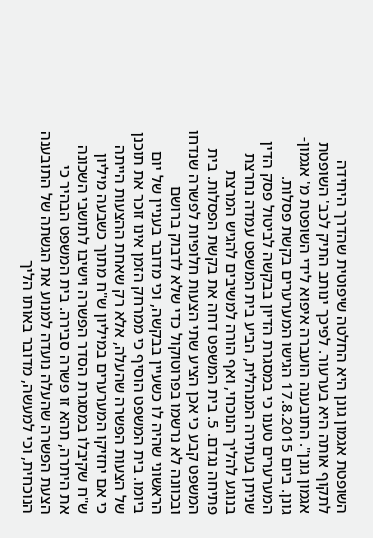השופטת אגמון גונן היא החלטה שיפוטית שהדרך היחידה לתקוף אותה היא בערעור. לפיכך ינותב התיק לכב' השופטת אגמון גונן". התובענה הועברה איפוא לידי השופטת מ' אגמון-גונן. ביום 17.8.2015 הגישו המערערים בקשת פסלות. המערערים טענו כי במסגרת הדיון בבקשה לביטול פסק הדין שניתן בעתירה המנהלית, הביע בית המשפט עמדה נחרצת בנוגע להליך הנוכחי, ואף הורה למשיבים להגיש המרצת פתיחה נגדם. 5. בית המשפט דחה את בקשת הפסלות. בית המשפט קבע כי אכן הציע שתי הצעות חלופיות לפשרה שנדחו ובכוונה לא נרשמו בפרוטוקול כדי שלא לדבוק ברושם הראשוני שהיה לו כשעיין בבקשה, וכי מדובר בעניין של יום ביומו. בית המשפט הוסיף כי ממרחק הזמן אינו זוכר את תוכנן של הצעות הפשרה שהעלה, אלא רק שאחת ההצעות הייתה כי אם יחזיקו המערערים במיליון ש"ח מתוך כשבעה מיליון ש"ח שקיבלו במסגרת הסדר הפשרה וישיבו לתושבי השכונה את היתרה, תהא זו פשרה סבירה. בית המשפט הבהיר כי הצעת הפשרה שהעלה נועדה למנוע את הגשתה של התובענה הנוכחית, וכי למעשה, מדובר באותו הליך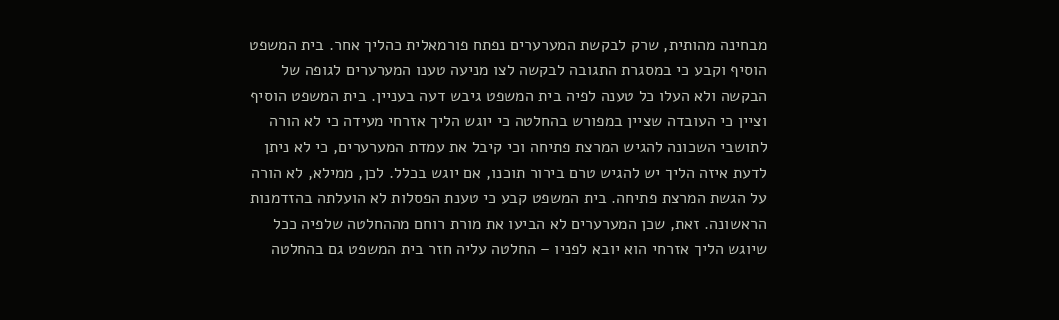מבחינה מהותית, שרק לבקשת המערערים נפתח פורמאלית כהליך אחר. בית המשפט הוסיף וקבע כי במסגרת התגובה לבקשה לצו מניעה טענו המערערים לגופה של הבקשה ולא העלו כל טענה לפיה בית המשפט גיבש דעה בעניין. בית המשפט הוסיף וציין כי העובדה שציין במפורש בהחלטה כי יוגש הליך אזרחי מעידה כי לא הורה לתושבי השכונה להגיש המרצת פתיחה וכי קיבל את עמדת המערערים, כי לא ניתן לדעת איזה הליך יש להגיש טרם בירור תוכנו, אם יוגש בכלל. לכן, ממילא, לא הורה על הגשת המרצת פתיחה. בית המשפט קבע כי טענת הפסלות לא הועלתה בהזדמנות הראשונה. זאת, שכן המערערים לא הביעו את מורת רוחם מההחלטה שלפיה ככל שיוגש הליך אזרחי הוא יובא לפניו – החלטה עליה חזר בית המשפט גם בהחלטה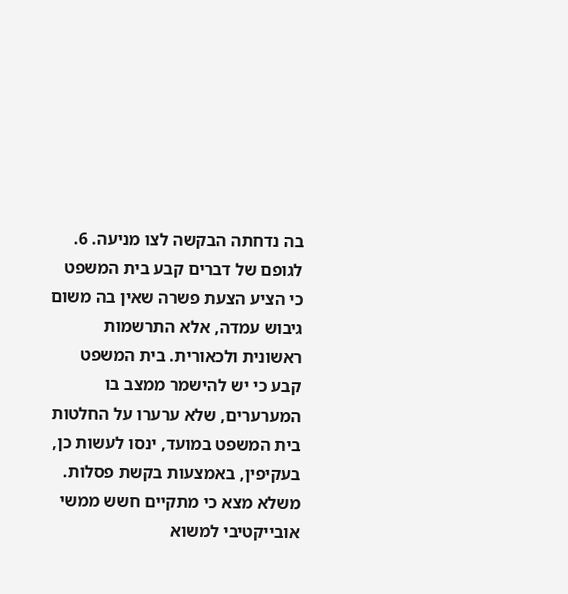בה נדחתה הבקשה לצו מניעה. 6. לגופם של דברים קבע בית המשפט כי הציע הצעת פשרה שאין בה משום גיבוש עמדה, אלא התרשמות ראשונית ולכאורית. בית המשפט קבע כי יש להישמר ממצב בו המערערים, שלא ערערו על החלטות בית המשפט במועד, ינסו לעשות כן, בעקיפין, באמצעות בקשת פסלות. משלא מצא כי מתקיים חשש ממשי אובייקטיבי למשוא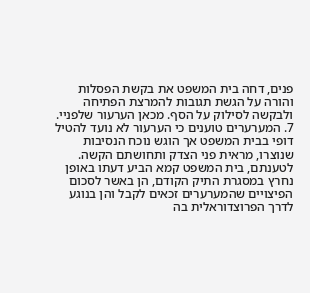פנים, דחה בית המשפט את בקשת הפסלות והורה על הגשת תגובות להמרצת הפתיחה ולבקשה לסילוק על הסף. מכאן הערעור שלפניי. 7. המערערים טוענים כי הערעור לא נועד להטיל דופי בבית המשפט אך הוגש נוכח הנסיבות שנוצרו, מראית פני הצדק ותחושתם הקשה. לטענתם, בית המשפט קמא הביע דעתו באופן נחרץ במסגרת התיק הקודם, הן באשר לסכום הפיצויים שהמערערים זכאים לקבל והן בנוגע לדרך הפרוצדוראלית בה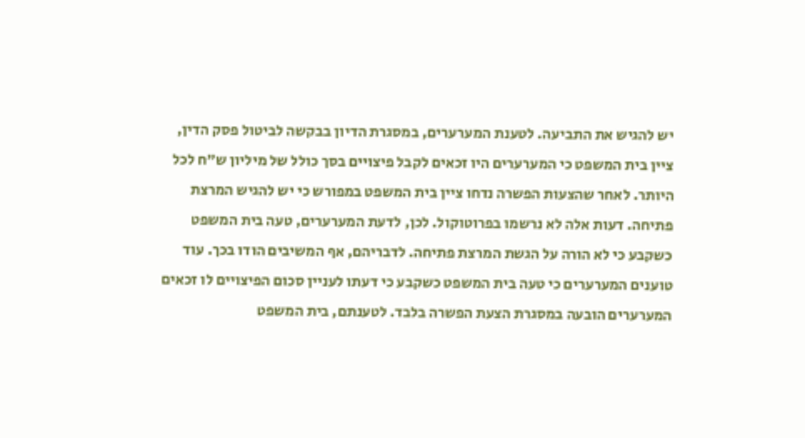יש להגיש את התביעה. לטענת המערערים, במסגרת הדיון בבקשה לביטול פסק הדין, ציין בית המשפט כי המערערים היו זכאים לקבל פיצויים בסך כולל של מיליון ש"ח לכל היותר. לאחר שהצעות הפשרה נדחו ציין בית המשפט במפורש כי יש להגיש המרצת פתיחה. דעות אלה לא נרשמו בפרוטוקול. לכן, לדעת המערערים, טעה בית המשפט כשקבע כי לא הורה על הגשת המרצת פתיחה. לדבריהם, אף המשיבים הודו בכך. עוד טוענים המערערים כי טעה בית המשפט כשקבע כי דעתו לעניין סכום הפיצויים לו זכאים המערערים הובעה במסגרת הצעת הפשרה בלבד. לטענתם, בית המשפט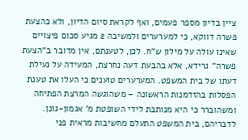ציין בדיון מספר פעמים, ואף לקראת סיום הדיון, ולא כהצעת פשרה דווקא, כי למערערים ולמשיבה 2 מגיע סכום פיצויים שאינו עולה על מילון ש"ח. לכן, לטענתם, אין מדובר ב"הצעת פשרה" גרידא, אלא בהבעת דעה נחרצת, המעידה על נעילת דעתו של בית המשפט. המערערים טוענים כי העלו את טענת הפסלות בהזדמנות הראשונה – משהוגשה המרצת הפתיחה ומשהוברר כי היא מנותבת לידי השופטת מ' אגמון-גונן. לדבריהם, בית המשפט התעלם מחשיבות מראית פני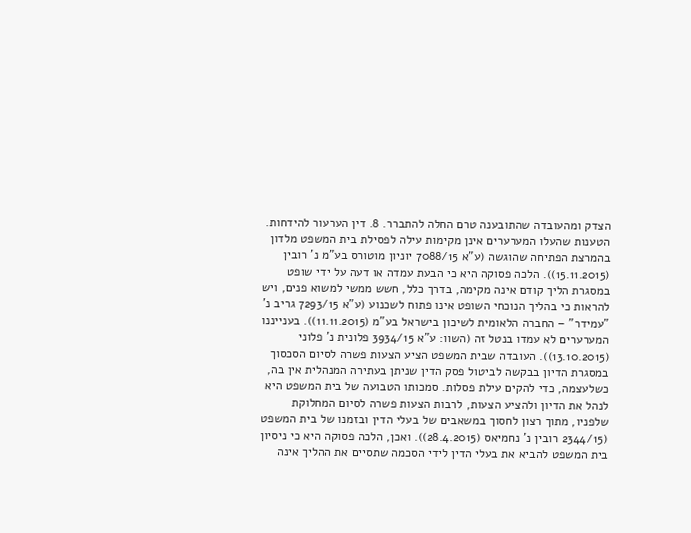הצדק ומהעובדה שהתובענה טרם החלה להתברר. 8. דין הערעור להידחות. הטענות שהעלו המערערים אינן מקימות עילה לפסילת בית המשפט מלדון בהמרצת הפתיחה שהוגשה (ע"א 7088/15 יוניון מוטורס בע"מ נ' רובין (15.11.2015)). הלכה פסוקה היא כי הבעת עמדה או דעה על ידי שופט במסגרת הליך קודם אינה מקימה, בדרך כלל, חשש ממשי למשוא פנים, ויש להראות כי בהליך הנוכחי השופט אינו פתוח לשכנוע (ע"א 7293/15 גריב נ' "עמידר" – החברה הלאומית לשיכון בישראל בע"מ (11.11.2015)). בענייננו המערערים לא עמדו בנטל זה (השוו: ע"א 3934/15 פלונית נ' פלוני (13.10.2015)). העובדה שבית המשפט הציע הצעות פשרה לסיום הסכסוך במסגרת הדיון בבקשה לביטול פסק הדין שניתן בעתירה המנהלית אין בה, כשלעצמה, כדי להקים עילת פסלות. סמכותו הטבועה של בית המשפט היא לנהל את הדיון ולהציע הצעות, לרבות הצעות פשרה לסיום המחלוקת שלפניו, מתוך רצון לחסוך במשאבים של בעלי הדין ובזמנו של בית המשפט (2344/15 רובין נ' נחמיאס (28.4.2015)). ואכן, הלכה פסוקה היא כי ניסיון בית המשפט להביא את בעלי הדין לידי הסכמה שתסיים את ההליך אינה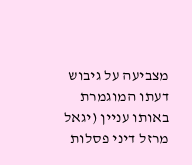מצביעה על גיבוש דעתו המוגמרת באותו עניין (יגאל מרזל דיני פסלות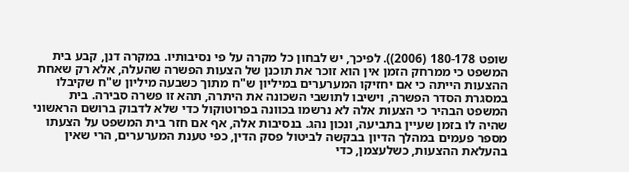שופט 180-178 (2006)). לפיכך, יש לבחון כל מקרה על פי נסיבותיו. במקרה דנן, קבע בית המשפט כי ממרחק הזמן אין הוא זוכר את תוכנן של הצעות הפשרה שהעלה, אלא רק שאחת ההצעות הייתה כי אם יחזיקו המערערים במיליון ש"ח מתוך כשבעה מיליון ש"ח שקיבלו במסגרת הסדר הפשרה, וישיבו לתושבי השכונה את היתרה, תהא זו פשרה סבירה. בית המשפט הבהיר כי הצעות אלה לא נרשמו בכוונה בפרוטוקול כדי שלא לדבוק ברושם הראשוני שהיה לו בזמן שעיין בתביעה, ונכון נהג. בנסיבות אלה, אף אם חזר בית המשפט על הצעתו מספר פעמים במהלך הדיון בבקשה לביטול פסק הדין, כפי טענת המערערים, הרי שאין בהעלאת ההצעות, כשלעצמן, כדי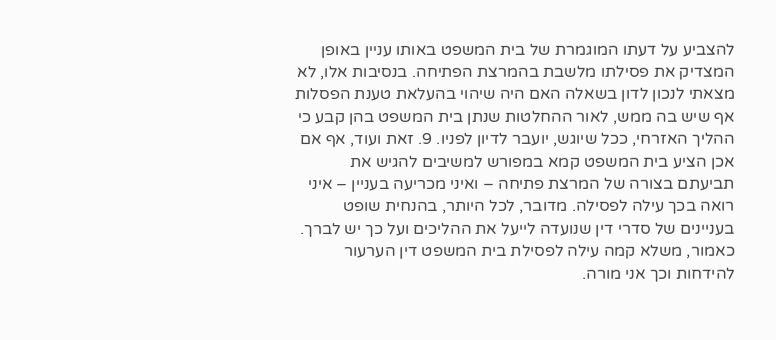להצביע על דעתו המוגמרת של בית המשפט באותו עניין באופן המצדיק את פסילתו מלשבת בהמרצת הפתיחה. בנסיבות אלו, לא מצאתי לנכון לדון בשאלה האם היה שיהוי בהעלאת טענת הפסלות אף שיש בה ממש, לאור ההחלטות שנתן בית המשפט בהן קבע כי ההליך האזרחי, ככל שיוגש, יועבר לדיון לפניו. 9. זאת ועוד, אף אם אכן הציע בית המשפט קמא במפורש למשיבים להגיש את תביעתם בצורה של המרצת פתיחה – ואיני מכריעה בעניין – איני רואה בכך עילה לפסילה. מדובר, לכל היותר, בהנחית שופט בעניינים של סדרי דין שנועדה לייעל את ההליכים ועל כך יש לברך. כאמור, משלא קמה עילה לפסילת בית המשפט דין הערעור להידחות וכך אני מורה.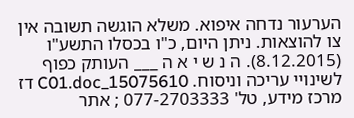הערעור נדחה איפוא. משלא הוגשה תשובה אין צו להוצאות. ניתן היום, כ"ו בכסלו התשע"ו (8.12.2015). ה נ ש י א ה ___ העותק כפוף לשינויי עריכה וניסוח. 15075610_C01.doc דז מרכז מידע, טל' 077-2703333 ; אתר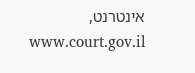אינטרנט, www.court.gov.il